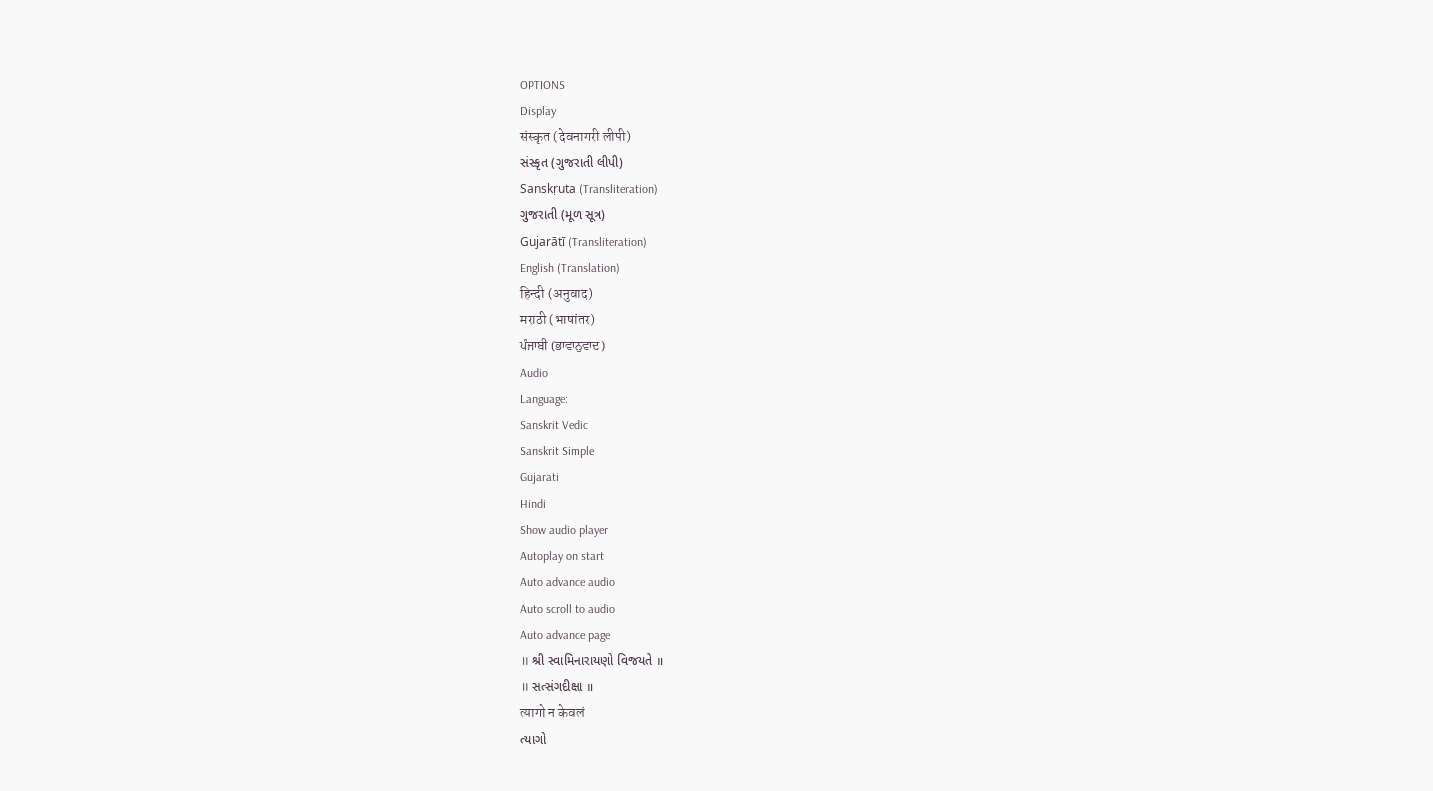OPTIONS
Display
संस्कृत (देवनागरी लीपी)
સંસ્કૃત (ગુજરાતી લીપી)
Sanskṛuta (Transliteration)
ગુજરાતી (મૂળ સૂત્ર)
Gujarātī (Transliteration)
English (Translation)
हिन्दी (अनुवाद)
मराठी (भाषांतर)
ਪੰਜਾਬੀ (ਭਾਵਾਨੁਵਾਦ)
Audio
Language:
Sanskrit Vedic
Sanskrit Simple
Gujarati
Hindi
Show audio player
Autoplay on start
Auto advance audio
Auto scroll to audio
Auto advance page
॥ શ્રી સ્વામિનારાયણો વિજયતે ॥
॥ સત્સંગદીક્ષા ॥
त्यागो न केवलं
ત્યાગો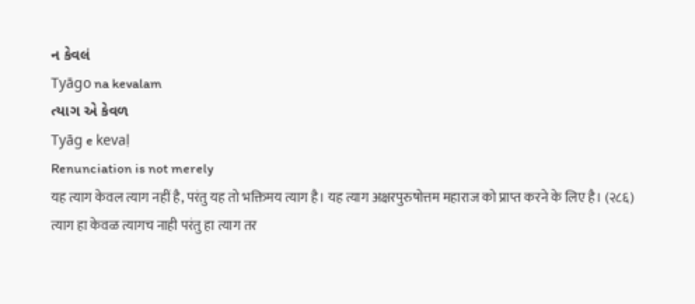ન કેવલં
Tyāgo na kevalam
ત્યાગ એ કેવળ
Tyāg e kevaḷ
Renunciation is not merely
यह त्याग केवल त्याग नहीं है, परंतु यह तो भक्तिमय त्याग है। यह त्याग अक्षरपुरुषोत्तम महाराज को प्राप्त करने के लिए है। (२८६)
त्याग हा केवळ त्यागच नाही परंतु हा त्याग तर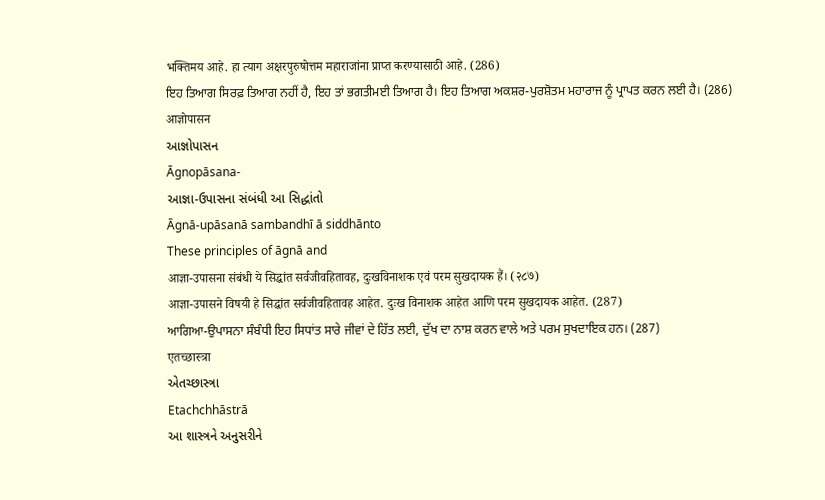भक्तिमय आहे. हा त्याग अक्षरपुरुषोत्तम महाराजांना प्राप्त करण्यासाठी आहे. (286)
ਇਹ ਤਿਆਗ ਸਿਰਫ਼ ਤਿਆਗ ਨਹੀਂ ਹੈ, ਇਹ ਤਾਂ ਭਗਤੀਮਈ ਤਿਆਗ ਹੈ। ਇਹ ਤਿਆਗ ਅਕਸ਼ਰ-ਪੁਰਸ਼ੋਤਮ ਮਹਾਰਾਜ ਨੂੰ ਪ੍ਰਾਪਤ ਕਰਨ ਲਈ ਹੈ। (286)
आज्ञोपासन
આજ્ઞોપાસન
Āgnopāsana-
આજ્ઞા-ઉપાસના સંબંધી આ સિદ્ધાંતો
Āgnā-upāsanā sambandhī ā siddhānto
These principles of āgnā and
आज्ञा-उपासना संबंधी ये सिद्धांत सर्वजीवहितावह, दुःखविनाशक एवं परम सुखदायक हैं। (२८७)
आज्ञा-उपासने विषयी हे सिद्धांत सर्वजीवहितावह आहेत. दुःख विनाशक आहेत आणि परम सुखदायक आहेत. (287)
ਆਗਿਆ-ਉਪਾਸਨਾ ਸੰਬੰਧੀ ਇਹ ਸਿਧਾਂਤ ਸਾਰੇ ਜੀਵਾਂ ਦੇ ਹਿੱਤ ਲਈ, ਦੁੱਖ ਦਾ ਨਾਸ਼ ਕਰਨ ਵਾਲੇ ਅਤੇ ਪਰਮ ਸੁਖਦਾਇਕ ਹਨ। (287)
एतच्छास्त्रा
એતચ્છાસ્ત્રા
Etachchhāstrā
આ શાસ્ત્રને અનુસરીને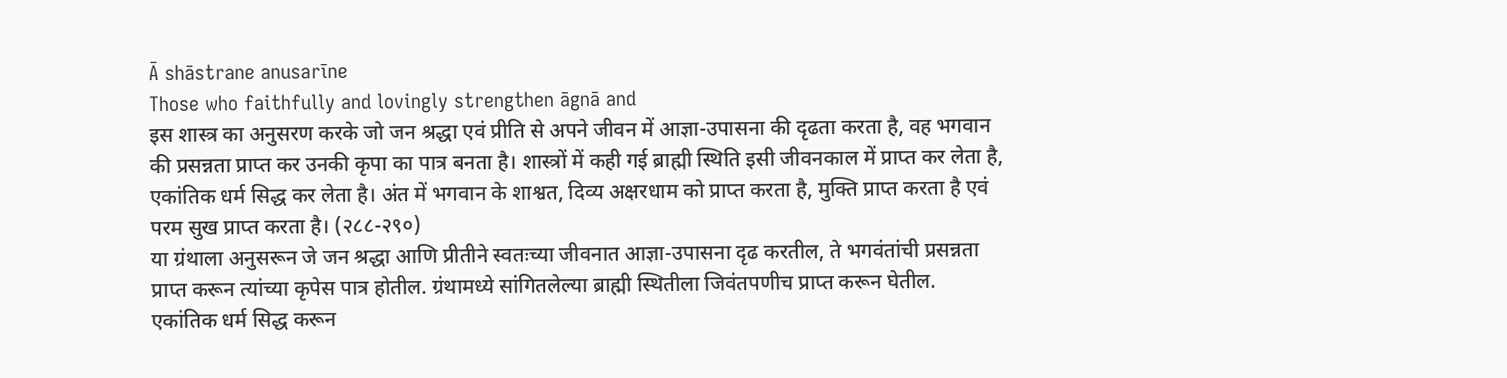Ā shāstrane anusarīne
Those who faithfully and lovingly strengthen āgnā and
इस शास्त्र का अनुसरण करके जो जन श्रद्धा एवं प्रीति से अपने जीवन में आज्ञा-उपासना की दृढता करता है, वह भगवान की प्रसन्नता प्राप्त कर उनकी कृपा का पात्र बनता है। शास्त्रों में कही गई ब्राह्मी स्थिति इसी जीवनकाल में प्राप्त कर लेता है, एकांतिक धर्म सिद्ध कर लेता है। अंत में भगवान के शाश्वत, दिव्य अक्षरधाम को प्राप्त करता है, मुक्ति प्राप्त करता है एवं परम सुख प्राप्त करता है। (२८८-२९०)
या ग्रंथाला अनुसरून जे जन श्रद्धा आणि प्रीतीने स्वतःच्या जीवनात आज्ञा-उपासना दृढ करतील, ते भगवंतांची प्रसन्नता प्राप्त करून त्यांच्या कृपेस पात्र होतील. ग्रंथामध्ये सांगितलेल्या ब्राह्मी स्थितीला जिवंतपणीच प्राप्त करून घेतील. एकांतिक धर्म सिद्ध करून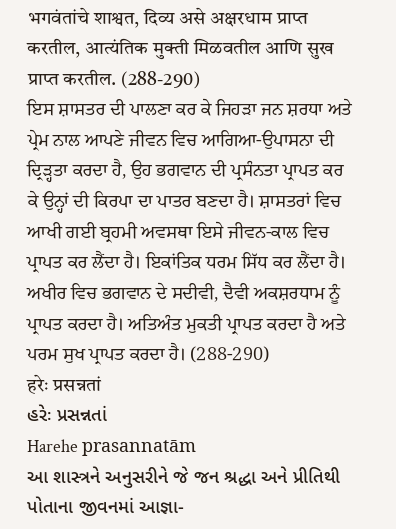भगवंतांचे शाश्वत, दिव्य असे अक्षरधाम प्राप्त करतील, आत्यंतिक मुक्ती मिळवतील आणि सुख प्राप्त करतील. (288-290)
ਇਸ ਸ਼ਾਸਤਰ ਦੀ ਪਾਲਣਾ ਕਰ ਕੇ ਜਿਹੜਾ ਜਨ ਸ਼ਰਧਾ ਅਤੇ ਪ੍ਰੇਮ ਨਾਲ ਆਪਣੇ ਜੀਵਨ ਵਿਚ ਆਗਿਆ-ਉਪਾਸਨਾ ਦੀ ਦ੍ਰਿੜ੍ਹਤਾ ਕਰਦਾ ਹੈ, ਉਹ ਭਗਵਾਨ ਦੀ ਪ੍ਰਸੰਨਤਾ ਪ੍ਰਾਪਤ ਕਰ ਕੇ ਉਨ੍ਹਾਂ ਦੀ ਕਿਰਪਾ ਦਾ ਪਾਤਰ ਬਣਦਾ ਹੈ। ਸ਼ਾਸਤਰਾਂ ਵਿਚ ਆਖੀ ਗਈ ਬ੍ਰਹਮੀ ਅਵਸਥਾ ਇਸੇ ਜੀਵਨ-ਕਾਲ ਵਿਚ ਪ੍ਰਾਪਤ ਕਰ ਲੈਂਦਾ ਹੈ। ਇਕਾਂਤਿਕ ਧਰਮ ਸਿੱਧ ਕਰ ਲੈਂਦਾ ਹੈ। ਅਖੀਰ ਵਿਚ ਭਗਵਾਨ ਦੇ ਸਦੀਵੀ, ਦੈਵੀ ਅਕਸ਼ਰਧਾਮ ਨੂੰ ਪ੍ਰਾਪਤ ਕਰਦਾ ਹੈ। ਅਤਿਅੰਤ ਮੁਕਤੀ ਪ੍ਰਾਪਤ ਕਰਦਾ ਹੈ ਅਤੇ ਪਰਮ ਸੁਖ ਪ੍ਰਾਪਤ ਕਰਦਾ ਹੈ। (288-290)
हरेः प्रसन्नतां
હરેઃ પ્રસન્નતાં
Harehe prasannatām
આ શાસ્ત્રને અનુસરીને જે જન શ્રદ્ધા અને પ્રીતિથી પોતાના જીવનમાં આજ્ઞા-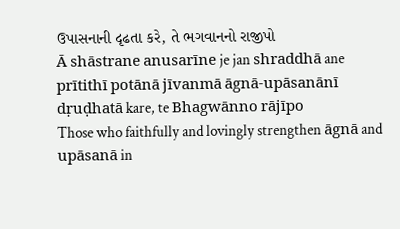ઉપાસનાની દૃઢતા કરે, તે ભગવાનનો રાજીપો
Ā shāstrane anusarīne je jan shraddhā ane prītithī potānā jīvanmā āgnā-upāsanānī dṛuḍhatā kare, te Bhagwānno rājīpo
Those who faithfully and lovingly strengthen āgnā and upāsanā in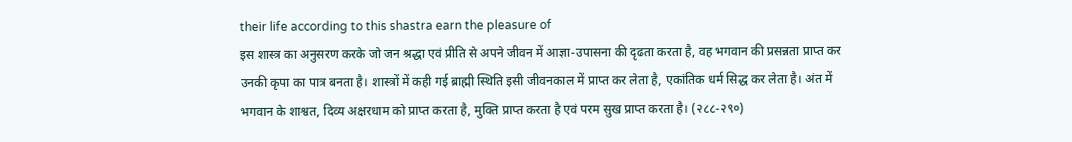their life according to this shastra earn the pleasure of
इस शास्त्र का अनुसरण करके जो जन श्रद्धा एवं प्रीति से अपने जीवन में आज्ञा-उपासना की दृढता करता है, वह भगवान की प्रसन्नता प्राप्त कर उनकी कृपा का पात्र बनता है। शास्त्रों में कही गई ब्राह्मी स्थिति इसी जीवनकाल में प्राप्त कर लेता है, एकांतिक धर्म सिद्ध कर लेता है। अंत में भगवान के शाश्वत, दिव्य अक्षरधाम को प्राप्त करता है, मुक्ति प्राप्त करता है एवं परम सुख प्राप्त करता है। (२८८-२९०)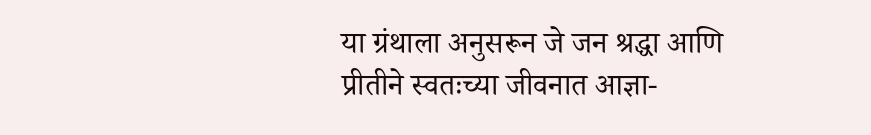या ग्रंथाला अनुसरून जे जन श्रद्धा आणि प्रीतीने स्वतःच्या जीवनात आज्ञा-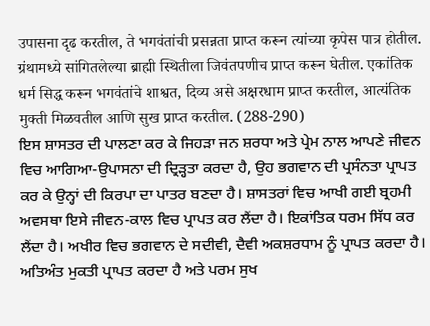उपासना दृढ करतील, ते भगवंतांची प्रसन्नता प्राप्त करून त्यांच्या कृपेस पात्र होतील. ग्रंथामध्ये सांगितलेल्या ब्राह्मी स्थितीला जिवंतपणीच प्राप्त करून घेतील. एकांतिक धर्म सिद्ध करून भगवंतांचे शाश्वत, दिव्य असे अक्षरधाम प्राप्त करतील, आत्यंतिक मुक्ती मिळवतील आणि सुख प्राप्त करतील. (288-290)
ਇਸ ਸ਼ਾਸਤਰ ਦੀ ਪਾਲਣਾ ਕਰ ਕੇ ਜਿਹੜਾ ਜਨ ਸ਼ਰਧਾ ਅਤੇ ਪ੍ਰੇਮ ਨਾਲ ਆਪਣੇ ਜੀਵਨ ਵਿਚ ਆਗਿਆ-ਉਪਾਸਨਾ ਦੀ ਦ੍ਰਿੜ੍ਹਤਾ ਕਰਦਾ ਹੈ, ਉਹ ਭਗਵਾਨ ਦੀ ਪ੍ਰਸੰਨਤਾ ਪ੍ਰਾਪਤ ਕਰ ਕੇ ਉਨ੍ਹਾਂ ਦੀ ਕਿਰਪਾ ਦਾ ਪਾਤਰ ਬਣਦਾ ਹੈ। ਸ਼ਾਸਤਰਾਂ ਵਿਚ ਆਖੀ ਗਈ ਬ੍ਰਹਮੀ ਅਵਸਥਾ ਇਸੇ ਜੀਵਨ-ਕਾਲ ਵਿਚ ਪ੍ਰਾਪਤ ਕਰ ਲੈਂਦਾ ਹੈ। ਇਕਾਂਤਿਕ ਧਰਮ ਸਿੱਧ ਕਰ ਲੈਂਦਾ ਹੈ। ਅਖੀਰ ਵਿਚ ਭਗਵਾਨ ਦੇ ਸਦੀਵੀ, ਦੈਵੀ ਅਕਸ਼ਰਧਾਮ ਨੂੰ ਪ੍ਰਾਪਤ ਕਰਦਾ ਹੈ। ਅਤਿਅੰਤ ਮੁਕਤੀ ਪ੍ਰਾਪਤ ਕਰਦਾ ਹੈ ਅਤੇ ਪਰਮ ਸੁਖ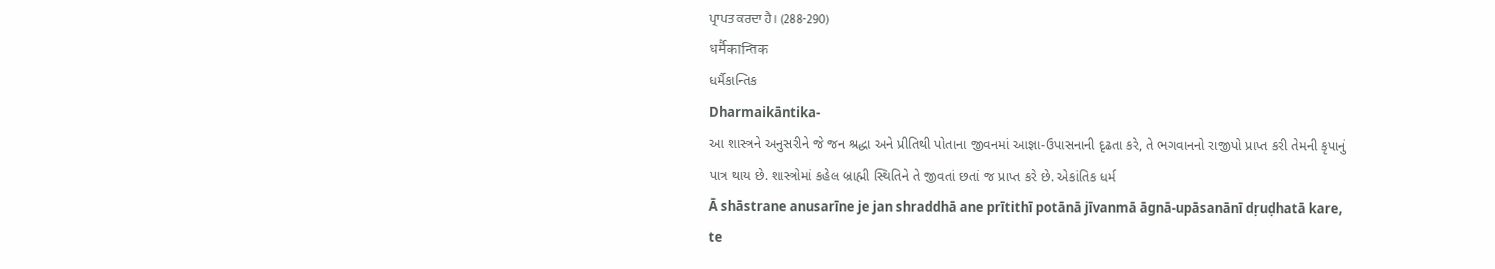ਪ੍ਰਾਪਤ ਕਰਦਾ ਹੈ। (288-290)
धर्मैकान्तिक
ધર્મૈકાન્તિક
Dharmaikāntika-
આ શાસ્ત્રને અનુસરીને જે જન શ્રદ્ધા અને પ્રીતિથી પોતાના જીવનમાં આજ્ઞા-ઉપાસનાની દૃઢતા કરે, તે ભગવાનનો રાજીપો પ્રાપ્ત કરી તેમની કૃપાનું પાત્ર થાય છે. શાસ્ત્રોમાં કહેલ બ્રાહ્મી સ્થિતિને તે જીવતાં છતાં જ પ્રાપ્ત કરે છે. એકાંતિક ધર્મ
Ā shāstrane anusarīne je jan shraddhā ane prītithī potānā jīvanmā āgnā-upāsanānī dṛuḍhatā kare, te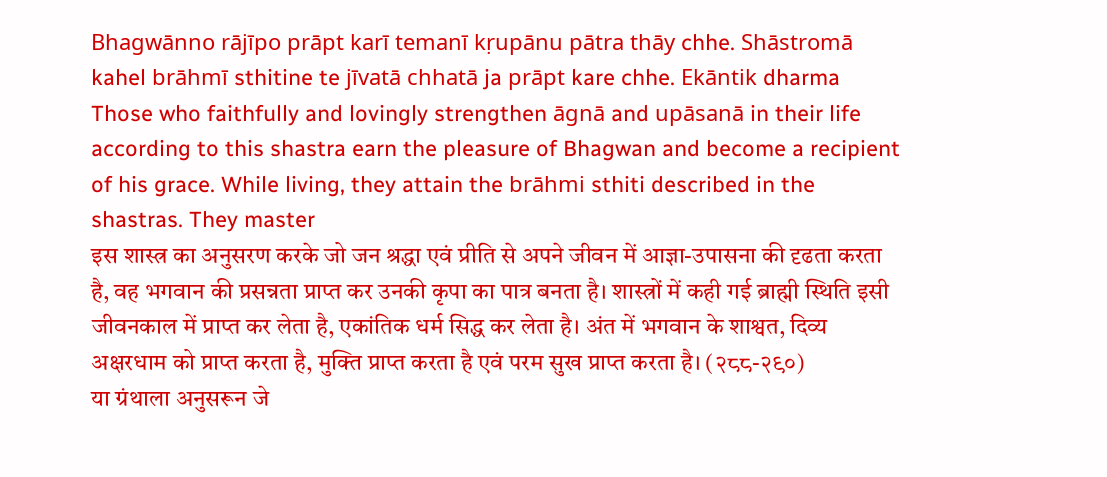Bhagwānno rājīpo prāpt karī temanī kṛupānu pātra thāy chhe. Shāstromā kahel brāhmī sthitine te jīvatā chhatā ja prāpt kare chhe. Ekāntik dharma
Those who faithfully and lovingly strengthen āgnā and upāsanā in their life according to this shastra earn the pleasure of Bhagwan and become a recipient of his grace. While living, they attain the brāhmi sthiti described in the shastras. They master
इस शास्त्र का अनुसरण करके जो जन श्रद्धा एवं प्रीति से अपने जीवन में आज्ञा-उपासना की दृढता करता है, वह भगवान की प्रसन्नता प्राप्त कर उनकी कृपा का पात्र बनता है। शास्त्रों में कही गई ब्राह्मी स्थिति इसी जीवनकाल में प्राप्त कर लेता है, एकांतिक धर्म सिद्ध कर लेता है। अंत में भगवान के शाश्वत, दिव्य अक्षरधाम को प्राप्त करता है, मुक्ति प्राप्त करता है एवं परम सुख प्राप्त करता है। (२८८-२९०)
या ग्रंथाला अनुसरून जे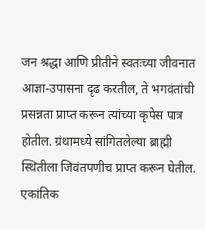जन श्रद्धा आणि प्रीतीने स्वतःच्या जीवनात आज्ञा-उपासना दृढ करतील, ते भगवंतांची प्रसन्नता प्राप्त करून त्यांच्या कृपेस पात्र होतील. ग्रंथामध्ये सांगितलेल्या ब्राह्मी स्थितीला जिवंतपणीच प्राप्त करून घेतील. एकांतिक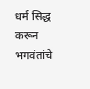धर्म सिद्ध करून भगवंतांचे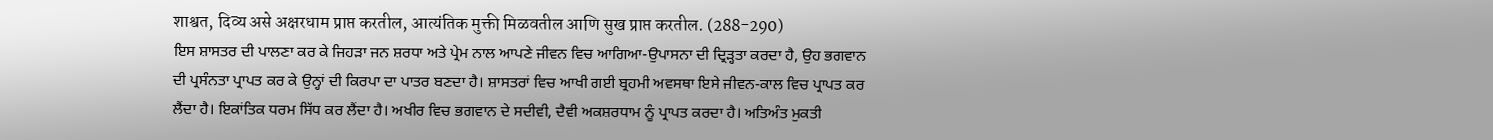शाश्वत, दिव्य असे अक्षरधाम प्राप्त करतील, आत्यंतिक मुक्ती मिळवतील आणि सुख प्राप्त करतील. (288-290)
ਇਸ ਸ਼ਾਸਤਰ ਦੀ ਪਾਲਣਾ ਕਰ ਕੇ ਜਿਹੜਾ ਜਨ ਸ਼ਰਧਾ ਅਤੇ ਪ੍ਰੇਮ ਨਾਲ ਆਪਣੇ ਜੀਵਨ ਵਿਚ ਆਗਿਆ-ਉਪਾਸਨਾ ਦੀ ਦ੍ਰਿੜ੍ਹਤਾ ਕਰਦਾ ਹੈ, ਉਹ ਭਗਵਾਨ ਦੀ ਪ੍ਰਸੰਨਤਾ ਪ੍ਰਾਪਤ ਕਰ ਕੇ ਉਨ੍ਹਾਂ ਦੀ ਕਿਰਪਾ ਦਾ ਪਾਤਰ ਬਣਦਾ ਹੈ। ਸ਼ਾਸਤਰਾਂ ਵਿਚ ਆਖੀ ਗਈ ਬ੍ਰਹਮੀ ਅਵਸਥਾ ਇਸੇ ਜੀਵਨ-ਕਾਲ ਵਿਚ ਪ੍ਰਾਪਤ ਕਰ ਲੈਂਦਾ ਹੈ। ਇਕਾਂਤਿਕ ਧਰਮ ਸਿੱਧ ਕਰ ਲੈਂਦਾ ਹੈ। ਅਖੀਰ ਵਿਚ ਭਗਵਾਨ ਦੇ ਸਦੀਵੀ, ਦੈਵੀ ਅਕਸ਼ਰਧਾਮ ਨੂੰ ਪ੍ਰਾਪਤ ਕਰਦਾ ਹੈ। ਅਤਿਅੰਤ ਮੁਕਤੀ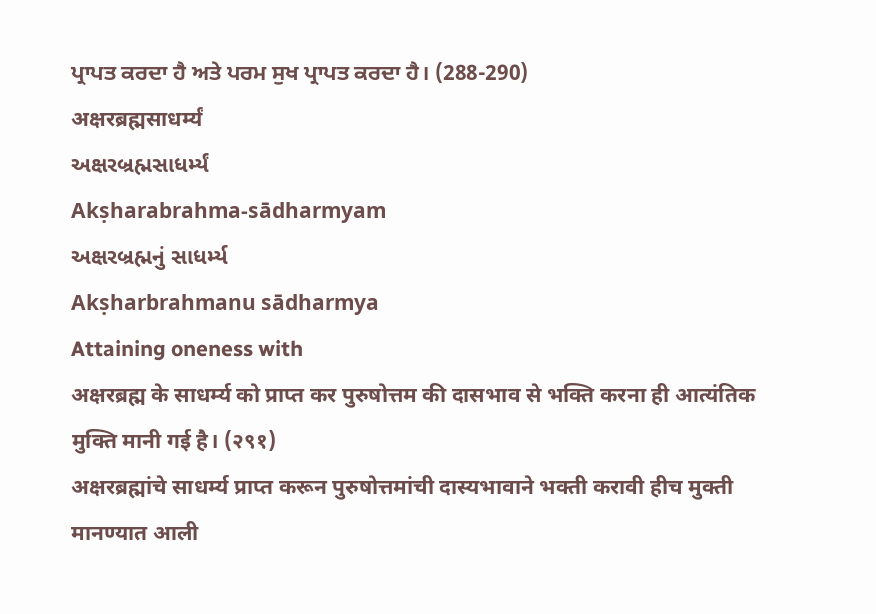ਪ੍ਰਾਪਤ ਕਰਦਾ ਹੈ ਅਤੇ ਪਰਮ ਸੁਖ ਪ੍ਰਾਪਤ ਕਰਦਾ ਹੈ। (288-290)
अक्षरब्रह्मसाधर्म्यं
અક્ષરબ્રહ્મસાધર્મ્યં
Akṣharabrahma-sādharmyam
અક્ષરબ્રહ્મનું સાધર્મ્ય
Akṣharbrahmanu sādharmya
Attaining oneness with
अक्षरब्रह्म के साधर्म्य को प्राप्त कर पुरुषोत्तम की दासभाव से भक्ति करना ही आत्यंतिक मुक्ति मानी गई है। (२९१)
अक्षरब्रह्मांचे साधर्म्य प्राप्त करून पुरुषोत्तमांची दास्यभावाने भक्ती करावी हीच मुक्ती मानण्यात आली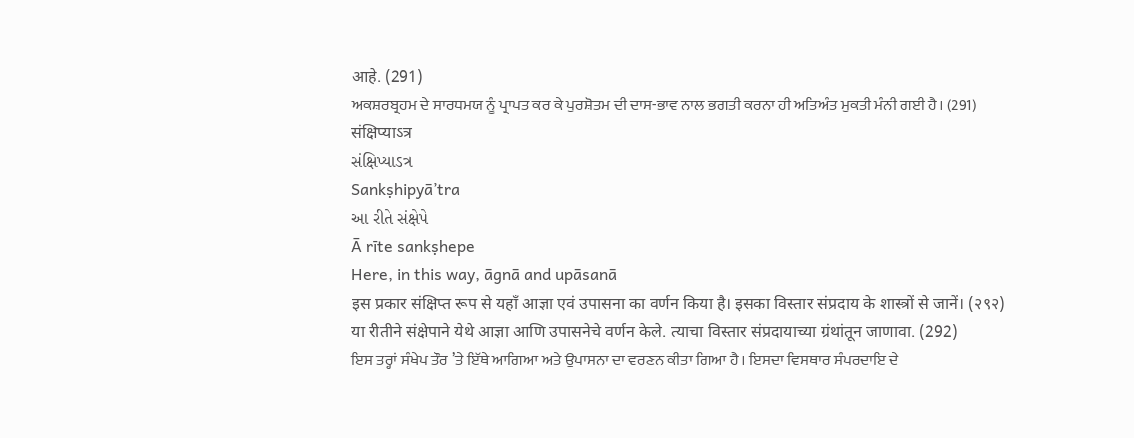आहे. (291)
ਅਕਸ਼ਰਬ੍ਰਹਮ ਦੇ ਸਾਰਧਮਯ ਨੂੰ ਪ੍ਰਾਪਤ ਕਰ ਕੇ ਪੁਰਸ਼ੋਤਮ ਦੀ ਦਾਸ-ਭਾਵ ਨਾਲ ਭਗਤੀ ਕਰਨਾ ਹੀ ਅਤਿਅੰਤ ਮੁਕਤੀ ਮੰਨੀ ਗਈ ਹੈ। (291)
संक्षिप्याऽत्र
સંક્ષિપ્યાઽત્ર
Sankṣhipyā’tra
આ રીતે સંક્ષેપે
Ā rīte sankṣhepe
Here, in this way, āgnā and upāsanā
इस प्रकार संक्षिप्त रूप से यहाँ आज्ञा एवं उपासना का वर्णन किया है। इसका विस्तार संप्रदाय के शास्त्रों से जानें। (२९२)
या रीतीने संक्षेपाने येथे आज्ञा आणि उपासनेचे वर्णन केले. त्याचा विस्तार संप्रदायाच्या ग्रंथांतून जाणावा. (292)
ਇਸ ਤਰ੍ਹਾਂ ਸੰਖੇਪ ਤੌਰ ’ਤੇ ਇੱਥੇ ਆਗਿਆ ਅਤੇ ਉਪਾਸਨਾ ਦਾ ਵਰਣਨ ਕੀਤਾ ਗਿਆ ਹੈ। ਇਸਦਾ ਵਿਸਥਾਰ ਸੰਪਰਦਾਇ ਦੇ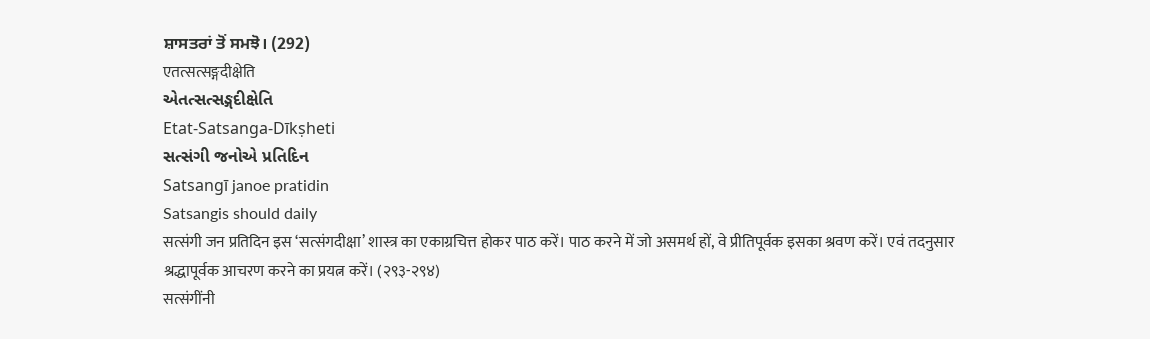ਸ਼ਾਸਤਰਾਂ ਤੋਂ ਸਮਝੋ। (292)
एतत्सत्सङ्गदीक्षेति
એતત્સત્સઙ્ગદીક્ષેતિ
Etat-Satsanga-Dīkṣheti
સત્સંગી જનોએ પ્રતિદિન
Satsangī janoe pratidin
Satsangis should daily
सत्संगी जन प्रतिदिन इस ‘सत्संगदीक्षा’ शास्त्र का एकाग्रचित्त होकर पाठ करें। पाठ करने में जो असमर्थ हों, वे प्रीतिपूर्वक इसका श्रवण करें। एवं तदनुसार श्रद्धापूर्वक आचरण करने का प्रयत्न करें। (२९३-२९४)
सत्संगींनी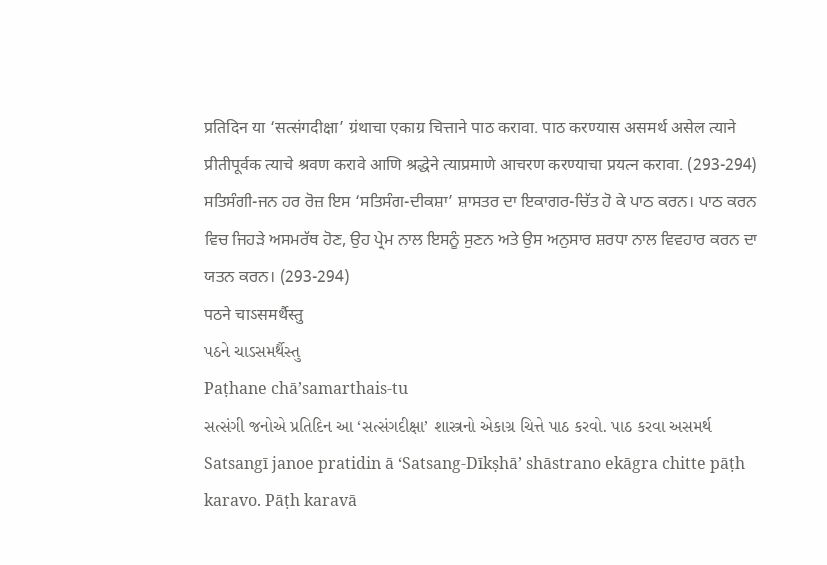प्रतिदिन या ‘सत्संगदीक्षा’ ग्रंथाचा एकाग्र चित्ताने पाठ करावा. पाठ करण्यास असमर्थ असेल त्याने प्रीतीपूर्वक त्याचे श्रवण करावे आणि श्रद्धेने त्याप्रमाणे आचरण करण्याचा प्रयत्न करावा. (293-294)
ਸਤਿਸੰਗੀ-ਜਨ ਹਰ ਰੋਜ਼ ਇਸ ‘ਸਤਿਸੰਗ-ਦੀਕਸ਼ਾ’ ਸ਼ਾਸਤਰ ਦਾ ਇਕਾਗਰ-ਚਿੱਤ ਹੋ ਕੇ ਪਾਠ ਕਰਨ। ਪਾਠ ਕਰਨ ਵਿਚ ਜਿਹੜੇ ਅਸਮਰੱਥ ਹੋਣ, ਉਹ ਪ੍ਰੇਮ ਨਾਲ ਇਸਨੂੰ ਸੁਣਨ ਅਤੇ ਉਸ ਅਨੁਸਾਰ ਸ਼ਰਧਾ ਨਾਲ ਵਿਵਹਾਰ ਕਰਨ ਦਾ ਯਤਨ ਕਰਨ। (293-294)
पठने चाऽसमर्थैस्तु
પઠને ચાઽસમર્થૈસ્તુ
Paṭhane chā’samarthais-tu
સત્સંગી જનોએ પ્રતિદિન આ ‘સત્સંગદીક્ષા’ શાસ્ત્રનો એકાગ્ર ચિત્તે પાઠ કરવો. પાઠ કરવા અસમર્થ
Satsangī janoe pratidin ā ‘Satsang-Dīkṣhā’ shāstrano ekāgra chitte pāṭh karavo. Pāṭh karavā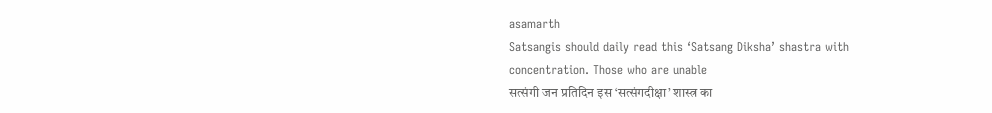asamarth
Satsangis should daily read this ‘Satsang Diksha’ shastra with concentration. Those who are unable
सत्संगी जन प्रतिदिन इस ‘सत्संगदीक्षा’ शास्त्र का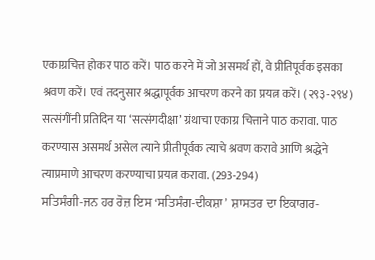एकाग्रचित्त होकर पाठ करें। पाठ करने में जो असमर्थ हों, वे प्रीतिपूर्वक इसका श्रवण करें। एवं तदनुसार श्रद्धापूर्वक आचरण करने का प्रयत्न करें। (२९३-२९४)
सत्संगींनी प्रतिदिन या ‘सत्संगदीक्षा’ ग्रंथाचा एकाग्र चित्ताने पाठ करावा. पाठ करण्यास असमर्थ असेल त्याने प्रीतीपूर्वक त्याचे श्रवण करावे आणि श्रद्धेने त्याप्रमाणे आचरण करण्याचा प्रयत्न करावा. (293-294)
ਸਤਿਸੰਗੀ-ਜਨ ਹਰ ਰੋਜ਼ ਇਸ ‘ਸਤਿਸੰਗ-ਦੀਕਸ਼ਾ’ ਸ਼ਾਸਤਰ ਦਾ ਇਕਾਗਰ-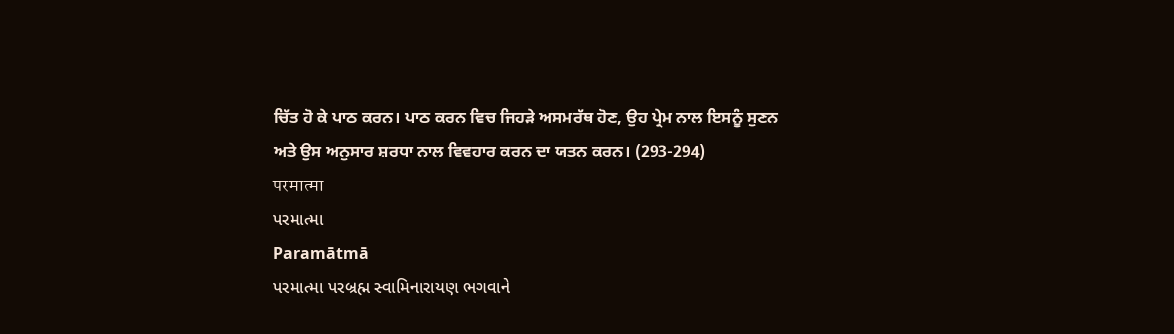ਚਿੱਤ ਹੋ ਕੇ ਪਾਠ ਕਰਨ। ਪਾਠ ਕਰਨ ਵਿਚ ਜਿਹੜੇ ਅਸਮਰੱਥ ਹੋਣ, ਉਹ ਪ੍ਰੇਮ ਨਾਲ ਇਸਨੂੰ ਸੁਣਨ ਅਤੇ ਉਸ ਅਨੁਸਾਰ ਸ਼ਰਧਾ ਨਾਲ ਵਿਵਹਾਰ ਕਰਨ ਦਾ ਯਤਨ ਕਰਨ। (293-294)
परमात्मा
પરમાત્મા
Paramātmā
પરમાત્મા પરબ્રહ્મ સ્વામિનારાયણ ભગવાને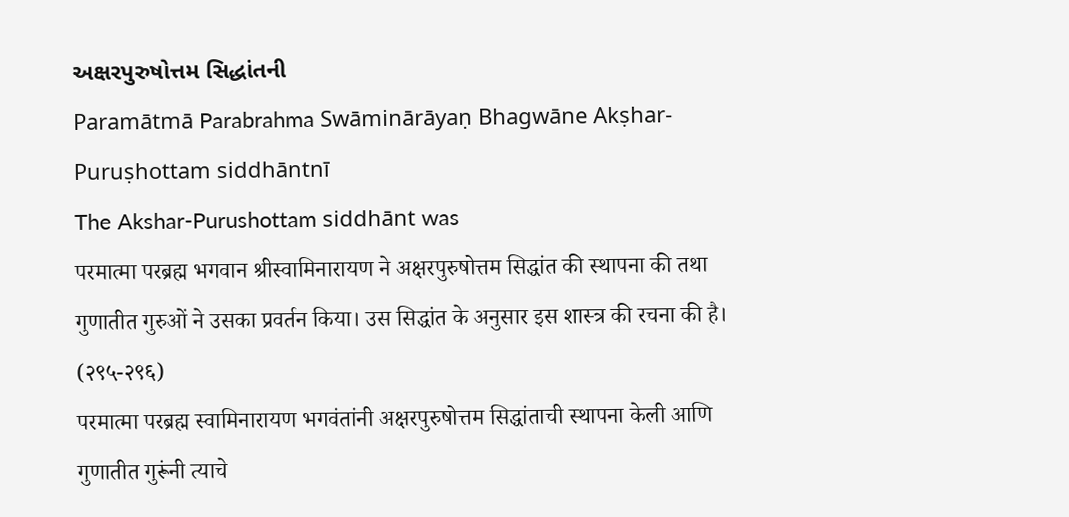અક્ષરપુરુષોત્તમ સિદ્ધાંતની
Paramātmā Parabrahma Swāminārāyaṇ Bhagwāne Akṣhar-Puruṣhottam siddhāntnī
The Akshar-Purushottam siddhānt was
परमात्मा परब्रह्म भगवान श्रीस्वामिनारायण ने अक्षरपुरुषोत्तम सिद्धांत की स्थापना की तथा गुणातीत गुरुओं ने उसका प्रवर्तन किया। उस सिद्धांत के अनुसार इस शास्त्र की रचना की है। (२९५-२९६)
परमात्मा परब्रह्म स्वामिनारायण भगवंतांनी अक्षरपुरुषोत्तम सिद्धांताची स्थापना केली आणि गुणातीत गुरूंनी त्याचे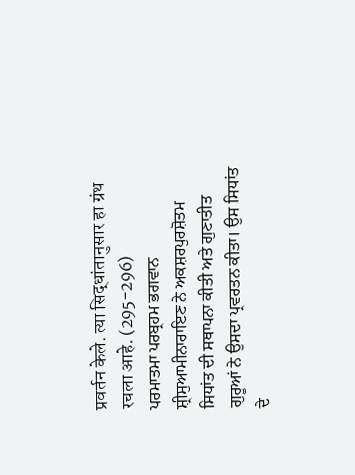प्रवर्तन केले. त्या सिद्धांतानुसार हा ग्रंथ रचला आहे. (295-296)
ਪਰਮਾਤਮਾ ਪਰਬ੍ਰਹਮ ਭਗਵਾਨ ਸ਼੍ਰੀਸੁਆਮੀਨਾਰਾਇਣ ਨੇ ਅਕਸ਼ਰਪੁਰਸ਼ੋਤਮ ਸਿਧਾਂਤ ਦੀ ਸਥਾਪਨਾ ਕੀਤੀ ਅਤੇ ਗੁਣਾਤੀਤ ਗੁਰੂਆਂ ਨੇ ਉਸਦਾ ਪ੍ਰਵਰਤਨ ਕੀਤਾ। ਉਸ ਸਿਧਾਂਤ ਦੇ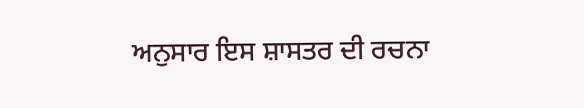ਅਨੁਸਾਰ ਇਸ ਸ਼ਾਸਤਰ ਦੀ ਰਚਨਾ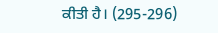ਕੀਤੀ ਹੈ। (295-296)